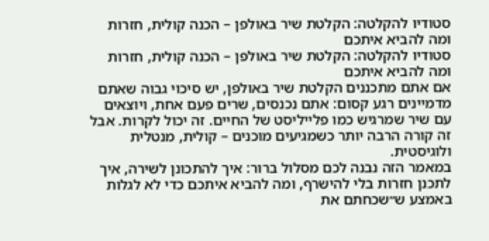סטודיו להקלטה: הקלטת שיר באולפן – הכנה קולית, חזרות ומה להביא איתכם
סטודיו להקלטה: הקלטת שיר באולפן – הכנה קולית, חזרות ומה להביא איתכם
אם אתם מתכננים הקלטת שיר באולפן, יש סיכוי גבוה שאתם מדמיינים רגע קסום: אתם נכנסים, שרים פעם אחת, ויוצאים עם שיר שמרגיש כמו פלייליסט של החיים. זה יכול לקרות. אבל זה קורה הרבה יותר כשמגיעים מוכנים – קולית, מנטלית ולוגיסטית.
במאמר הזה נבנה לכם מסלול ברור: איך להתכונן לשירה, איך לתכנן חזרות בלי להישרף, ומה להביא איתכם כדי לא לגלות באמצע ש״שכחתם את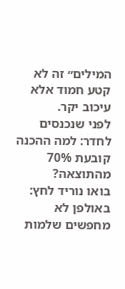המילים״ זה לא קטע חמוד אלא עיכוב יקר.
לפני שנכנסים לחדר: למה ההכנה קובעת 70% מהתוצאה?
בואו נוריד לחץ: באולפן לא מחפשים שלמות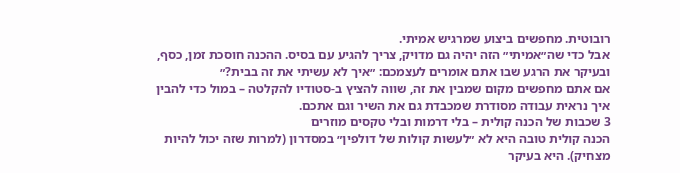רובוטית. מחפשים ביצוע שמרגיש אמיתי.
אבל כדי שה״אמיתי״ הזה יהיה גם מדויק, צריך להגיע עם בסיס. ההכנה חוסכת זמן, כסף, ובעיקר את הרגע שבו אתם אומרים לעצמכם: ״איך לא עשיתי את זה בבית?״
אם אתם מחפשים מקום שמבין את זה, שווה להציץ ב-סטודיו להקלטה – במול כדי להבין איך נראית עבודה מסודרת שמכבדת גם את השיר וגם אתכם.
3 שכבות של הכנה קולית – בלי דרמות ובלי טקסים מוזרים
הכנה קולית טובה היא לא ״לעשות קולות של דולפין״ במסדרון (למרות שזה יכול להיות מצחיק). היא בעיקר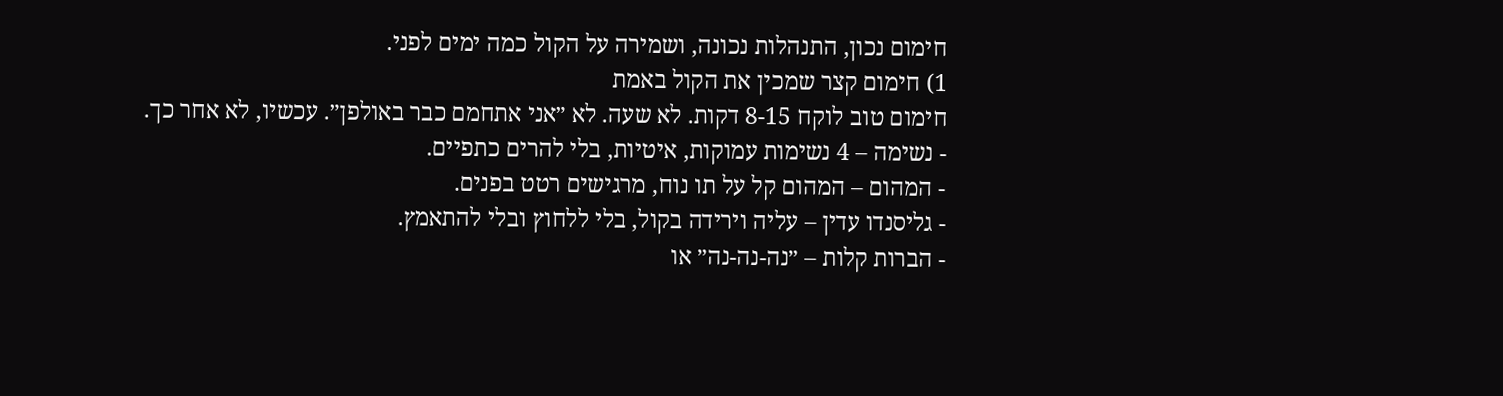חימום נכון, התנהלות נכונה, ושמירה על הקול כמה ימים לפני.
1) חימום קצר שמכין את הקול באמת
חימום טוב לוקח 8-15 דקות. לא שעה. לא ״אני אתחמם כבר באולפן״. עכשיו, לא אחר כך.
- נשימה – 4 נשימות עמוקות, איטיות, בלי להרים כתפיים.
- המהום – המהום קל על תו נוח, מרגישים רטט בפנים.
- גליסנדו עדין – עליה וירידה בקול, בלי ללחוץ ובלי להתאמץ.
- הברות קלות – ״נה-נה-נה״ או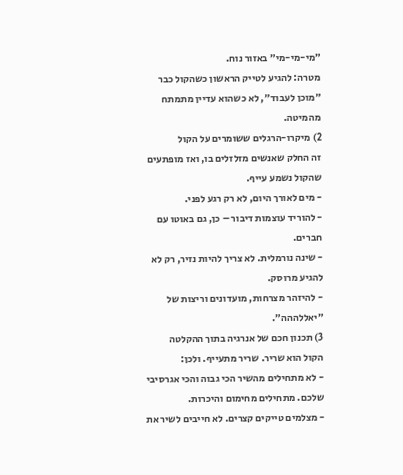״מי-מי-מי״ באזור נוח.
מטרה: להגיע לטייק הראשון כשהקול כבר ״מוכן לעבוד״, לא כשהוא עדיין מתמתח מהמיטה.
2) מיקרו-הרגלים ששומרים על הקול
זה החלק שאנשים מזלזלים בו, ואז מופתעים שהקול נשמע עייף.
- מים לאורך היום, לא רק רגע לפני.
- להוריד עוצמות דיבור – כן, גם באוטו עם חברים.
- שינה נורמלית. לא צריך להיות נזיר, רק לא להגיע מרוסק.
- להיזהר מצרחות, מועדונים וריצות של ״יאללההה״.
3) תכנון חכם של אנרגיה בתוך ההקלטה
הקול הוא שריר. שריר מתעייף. ולכן:
- לא מתחילים מהשיר הכי גבוה והכי אגרסיבי שלכם. מתחילים מחימום והיכרות.
- מצלמים טייקים קצרים. לא חייבים לשיר את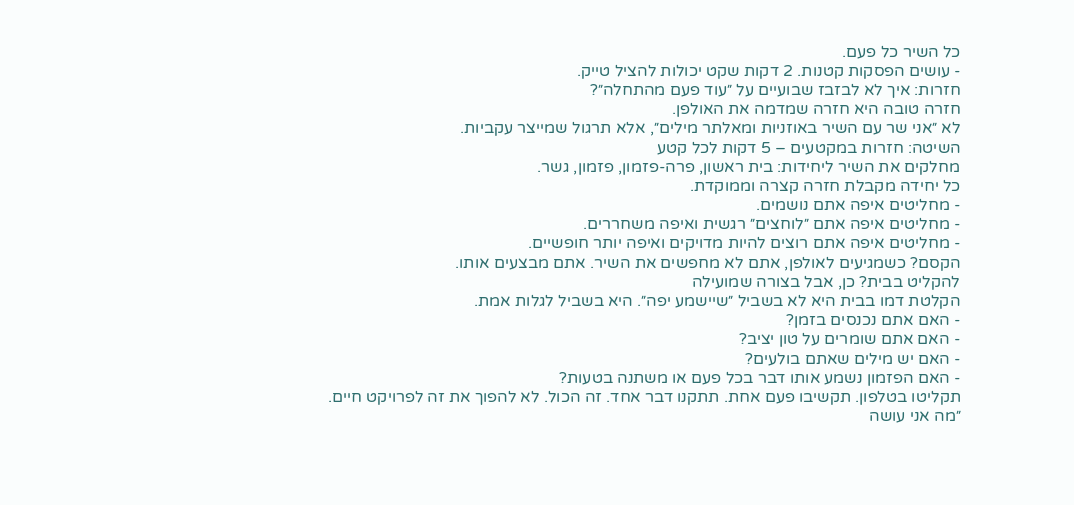כל השיר כל פעם.
- עושים הפסקות קטנות. 2 דקות שקט יכולות להציל טייק.
חזרות: איך לא לבזבז שבועיים על ״עוד פעם מהתחלה״?
חזרה טובה היא חזרה שמדמה את האולפן.
לא ״אני שר עם השיר באוזניות ומאלתר מילים״, אלא תרגול שמייצר עקביות.
השיטה: חזרות במקטעים – 5 דקות לכל קטע
מחלקים את השיר ליחידות: בית ראשון, פרה-פזמון, פזמון, גשר.
כל יחידה מקבלת חזרה קצרה וממוקדת.
- מחליטים איפה אתם נושמים.
- מחליטים איפה אתם ״לוחצים״ רגשית ואיפה משחררים.
- מחליטים איפה אתם רוצים להיות מדויקים ואיפה יותר חופשיים.
הקסם? כשמגיעים לאולפן, אתם לא מחפשים את השיר. אתם מבצעים אותו.
להקליט בבית? כן, אבל בצורה שמועילה
הקלטת דמו בבית היא לא בשביל ״שיישמע יפה״. היא בשביל לגלות אמת.
- האם אתם נכנסים בזמן?
- האם אתם שומרים על טון יציב?
- האם יש מילים שאתם בולעים?
- האם הפזמון נשמע אותו דבר בכל פעם או משתנה בטעות?
תקליטו בטלפון. תקשיבו פעם אחת. תתקנו דבר אחד. זה הכול. לא להפוך את זה לפרויקט חיים.
״מה אני עושה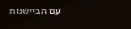עם הביישנות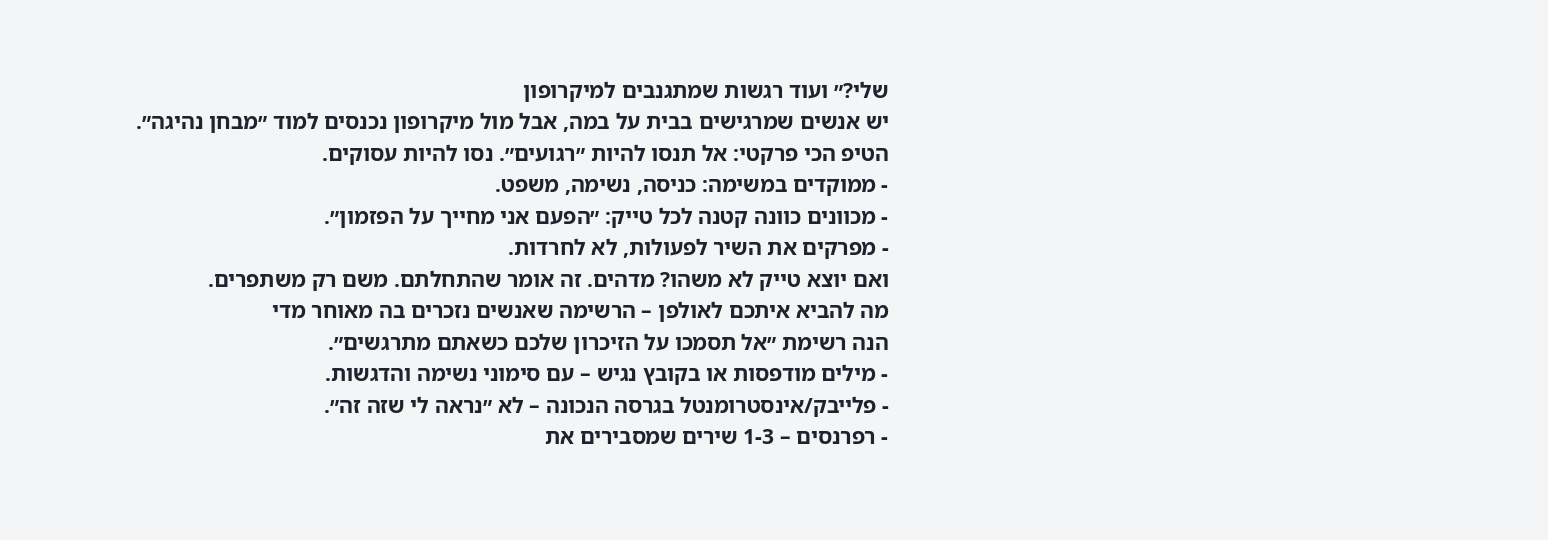שלי?״ ועוד רגשות שמתגנבים למיקרופון
יש אנשים שמרגישים בבית על במה, אבל מול מיקרופון נכנסים למוד ״מבחן נהיגה״.
הטיפ הכי פרקטי: אל תנסו להיות ״רגועים״. נסו להיות עסוקים.
- ממוקדים במשימה: כניסה, נשימה, משפט.
- מכוונים כוונה קטנה לכל טייק: ״הפעם אני מחייך על הפזמון״.
- מפרקים את השיר לפעולות, לא לחרדות.
ואם יוצא טייק לא משהו? מדהים. זה אומר שהתחלתם. משם רק משתפרים.
מה להביא איתכם לאולפן – הרשימה שאנשים נזכרים בה מאוחר מדי
הנה רשימת ״אל תסמכו על הזיכרון שלכם כשאתם מתרגשים״.
- מילים מודפסות או בקובץ נגיש – עם סימוני נשימה והדגשות.
- פלייבק/אינסטרומנטל בגרסה הנכונה – לא ״נראה לי שזה זה״.
- רפרנסים – 1-3 שירים שמסבירים את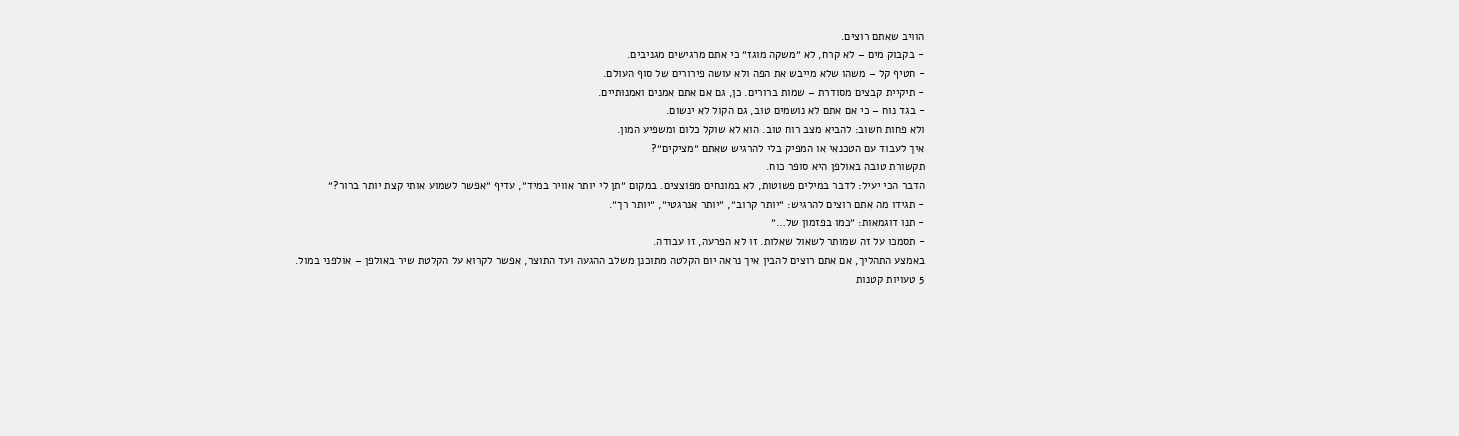הוויב שאתם רוצים.
- בקבוק מים – לא קרח, לא ״משקה מוגז״ כי אתם מרגישים מגניבים.
- חטיף קל – משהו שלא מייבש את הפה ולא עושה פירורים של סוף העולם.
- תיקיית קבצים מסודרת – שמות ברורים. כן, גם אם אתם אמנים ואמנותיים.
- בגד נוח – כי אם אתם לא נושמים טוב, גם הקול לא ינשום.
ולא פחות חשוב: להביא מצב רוח טוב. הוא לא שוקל כלום ומשפיע המון.
איך לעבוד עם הטכנאי או המפיק בלי להרגיש שאתם ״מציקים״?
תקשורת טובה באולפן היא סופר כוח.
הדבר הכי יעיל: לדבר במילים פשוטות, לא במונחים מפוצצים. במקום ״תן לי יותר אוויר במיד״, עדיף ״אפשר לשמוע אותי קצת יותר ברור?״
- תגידו מה אתם רוצים להרגיש: ״יותר קרוב״, ״יותר אנרגטי״, ״יותר רך״.
- תנו דוגמאות: ״כמו בפזמון של…״
- תסמכו על זה שמותר לשאול שאלות. זו לא הפרעה, זו עבודה.
באמצע התהליך, אם אתם רוצים להבין איך נראה יום הקלטה מתוכנן משלב ההגעה ועד התוצר, אפשר לקרוא על הקלטת שיר באולפן – אולפני במול.
5 טעויות קטנות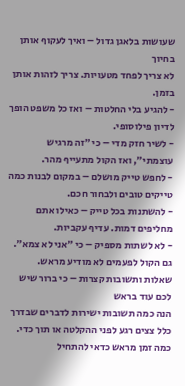שעושות בלאגן גדול – ואיך לעקוף אותן בחיוך
לא צריך לפחד מטעויות. צריך לזהות אותן בזמן.
- להגיע בלי החלטות – ואז כל משפט הופך לדיון פילוסופי.
- לשיר חזק מדי – כי ״זה מרגיש עוצמתי״, ואז הקול מתעייף מהר.
- לחפש טייק מושלם – במקום לבנות כמה טייקים טובים ולבחור חכם.
- להשתנות בכל טייק – כאילו אתם מחליפים דמות. עדיף עקביות.
- לא לשתות מספיק – כי ״אני לא צמא״. גם הקול לפעמים לא מודיע מראש.
שאלות ותשובות קצרות – כי ברור שיש לכם עוד בראש
הנה כמה תשובות ישירות לדברים שבדרך כלל צצים רגע לפני ההקלטה או תוך כדי.
כמה זמן מראש כדאי להתחיל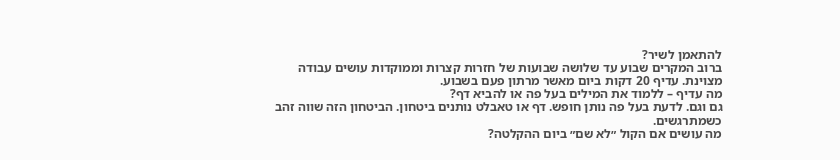להתאמן לשיר?
ברוב המקרים שבוע עד שלושה שבועות של חזרות קצרות וממוקדות עושים עבודה מצוינת. עדיף 20 דקות ביום מאשר מרתון פעם בשבוע.
מה עדיף – ללמוד את המילים בעל פה או להביא דף?
גם וגם. לדעת בעל פה נותן חופש. דף או טאבלט נותנים ביטחון. הביטחון הזה שווה זהב כשמתרגשים.
מה עושים אם הקול ״לא שם״ ביום ההקלטה?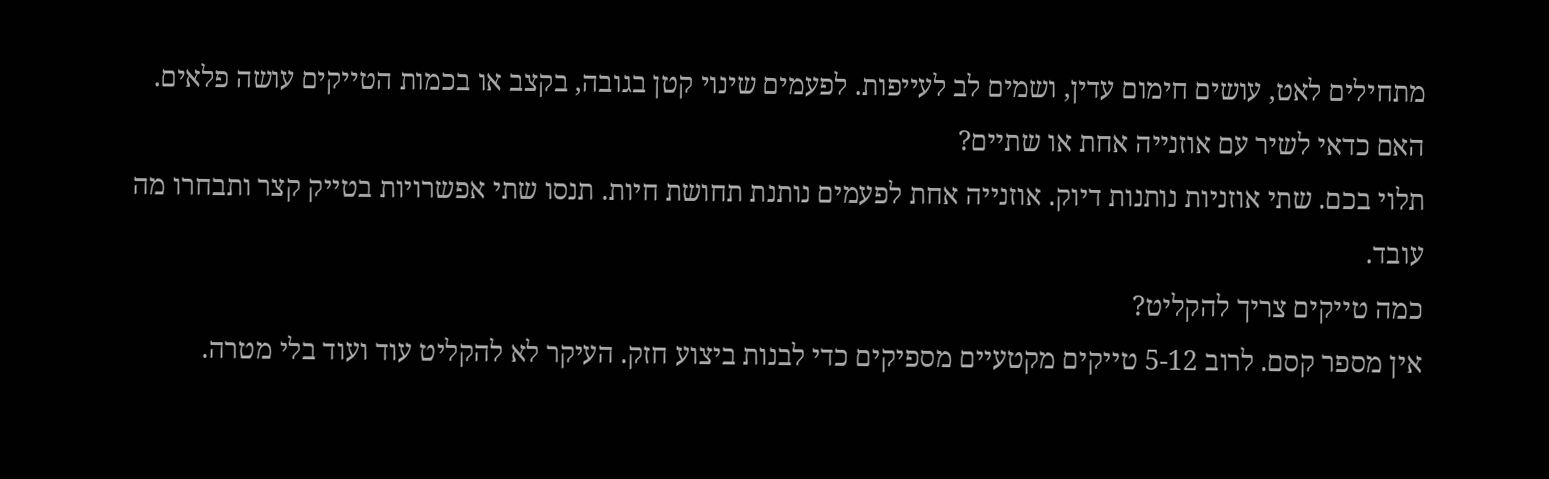מתחילים לאט, עושים חימום עדין, ושמים לב לעייפות. לפעמים שינוי קטן בגובה, בקצב או בכמות הטייקים עושה פלאים.
האם כדאי לשיר עם אוזנייה אחת או שתיים?
תלוי בכם. שתי אוזניות נותנות דיוק. אוזנייה אחת לפעמים נותנת תחושת חיות. תנסו שתי אפשרויות בטייק קצר ותבחרו מה עובד.
כמה טייקים צריך להקליט?
אין מספר קסם. לרוב 5-12 טייקים מקטעיים מספיקים כדי לבנות ביצוע חזק. העיקר לא להקליט עוד ועוד בלי מטרה.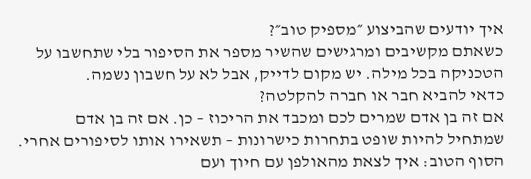איך יודעים שהביצוע ״מספיק טוב״?
כשאתם מקשיבים ומרגישים שהשיר מספר את הסיפור בלי שתחשבו על הטכניקה בכל מילה. יש מקום לדייק, אבל לא על חשבון נשמה.
כדאי להביא חבר או חברה להקלטה?
אם זה בן אדם שמרים לכם ומכבד את הריכוז – כן. אם זה בן אדם שמתחיל להיות שופט בתחרות כישרונות – תשאירו אותו לסיפורים אחרי.
הסוף הטוב: איך לצאת מהאולפן עם חיוך ועם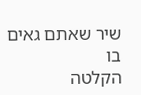שיר שאתם גאים בו
הקלטה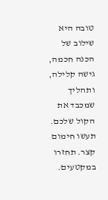טובה היא שילוב של הכנה חכמה, גישה קלילה, ותהליך שמכבד את הקול שלכם.
תעשו חימום קצר. תחזרו במקטעים.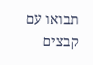תבואו עם קבצים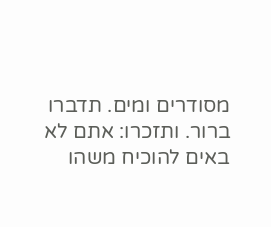מסודרים ומים. תדברו ברור. ותזכרו: אתם לא באים להוכיח משהו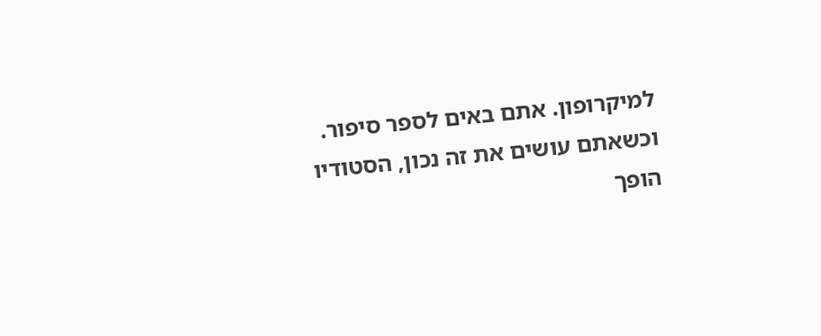למיקרופון. אתם באים לספר סיפור.
וכשאתם עושים את זה נכון, הסטודיו הופך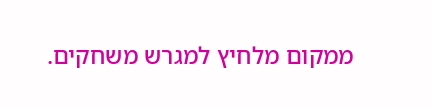ממקום מלחיץ למגרש משחקים.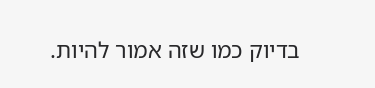בדיוק כמו שזה אמור להיות.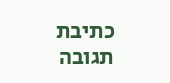כתיבת תגובה